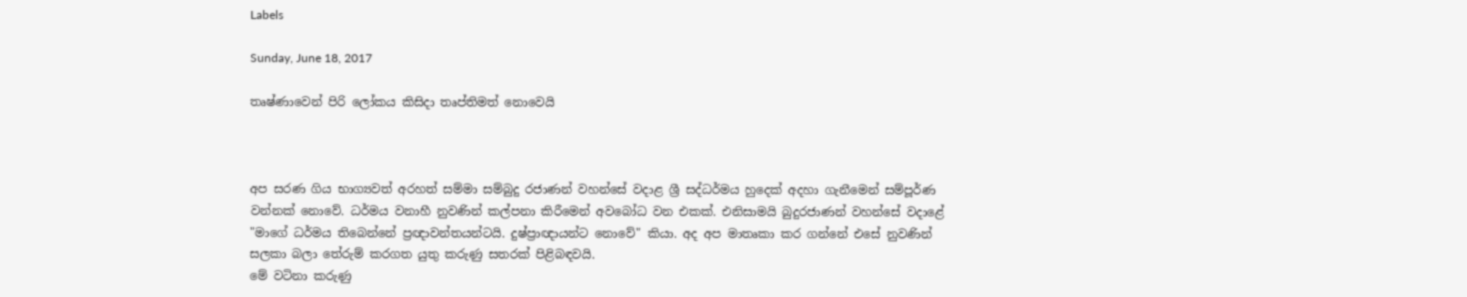Labels

Sunday, June 18, 2017

තෘෂ්ණාවෙන් පිරි ලෝකය කිසිදා තෘප්තිමත් නොවෙයි



අප සරණ ගිය භාග්‍යවත් අරහත් සම්මා සම්බුදු රජාණන් වහන්සේ වදාළ ශ්‍රී සද්ධර්මය හුදෙක් අදහා ගැනීමෙන් සම්පූර්ණ වන්නක් නොවේ. ධර්මය වනාහී නුවණින් කල්පනා කිරීමෙන් අවබෝධ වන එකක්. එනිසාමයි බුදුරජාණන් වහන්සේ වදාළේ "මාගේ ධර්මය තිබෙන්නේ ප්‍රඥාවන්තයන්ටයි. දුෂ්ප්‍රාඥායන්ට නොවේ" කියා. අද අප මාතෘකා කර ගන්නේ එසේ නුවණින් සලකා බලා තේරුම් කරගත යුතු කරුණු සතරක් පිළිබඳවයි.
මේ වටිනා කරුණු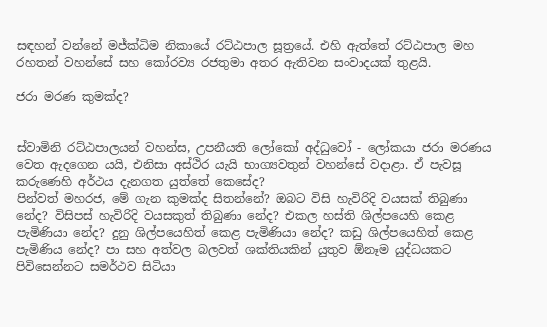සඳහන් වන්නේ මජ්ක්‍ධිම නිකායේ රට්ඨපාල සූත්‍රයේ. එහි ඇත්තේ රට්ඨපාල මහ රහතන් වහන්සේ සහ කෝරව්‍ය රජතුමා අතර ඇතිවන සංවාදයක් තුළයි.

ජරා මරණ කුමක්ද?


ස්වාමිනි රට්ඨපාලයන් වහන්ස, උපනීයති ලෝකෝ අද්ධුවෝ - ලෝකයා ජරා මරණය වෙත ඇදගෙන යයි, එනිසා අස්ථිර යැයි භාග්‍යවතුන් වහන්සේ වදාළා. ඒ පැවසූ කරුණෙහි අර්ථය දැනගත යුත්තේ කෙසේද?
පින්වත් මහරජ, මේ ගැන කුමක්ද සිතන්නේ? ඔබට විසි හැවිරිදි වයසක් තිබුණා නේද? විසිපස් හැවිරිදි වයසකුත් තිබුණා නේද? එකල හස්ති ශිල්පයෙහි කෙළ පැමිණියා නේද? දුනු ශිල්පයෙහිත් කෙළ පැමිණියා නේද? කඩු ශිල්පයෙහිත් කෙළ පැමිණිය නේද? පා සහ අත්වල බලවත් ශක්තියකින් යුතුව ඕනෑම යුද්ධයකට පිවිසෙන්නට සමර්ථව සිටියා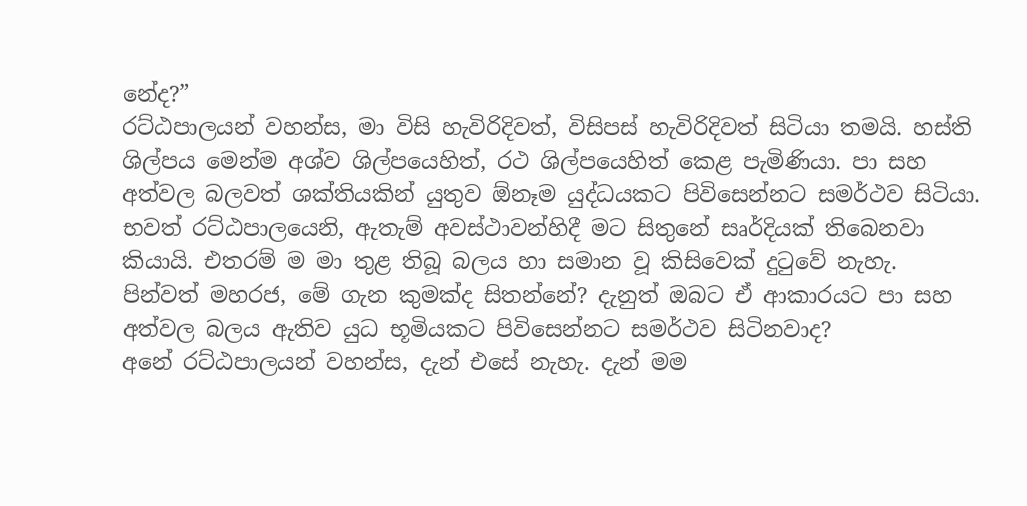නේද?”
රට්ඨපාලයන් වහන්ස, මා විසි හැවිරිදිවත්, විසිපස් හැවිරිදිවත් සිටියා තමයි. හස්ති ශිල්පය මෙන්ම අශ්ව ශිල්පයෙහිත්, රථ ශිල්පයෙහිත් කෙළ පැමිණියා. පා සහ අත්වල බලවත් ශක්තියකින් යුතුව ඕනෑම යුද්ධයකට පිවිසෙන්නට සමර්ථව සිටියා. භවත් රට්ඨපාලයෙනි, ඇතැම් අවස්ථාවන්හිදී මට සිතුනේ සෘර්දියක් තිබෙනවා කියායි. එතරම් ම මා තුළ තිබූ බලය හා සමාන වූ කිසිවෙක් දුටුවේ නැහැ.
පින්වත් මහරජ, මේ ගැන කුමක්ද සිතන්නේ? දැනුත් ඔබට ඒ ආකාරයට පා සහ අත්වල බලය ඇතිව යුධ භූමියකට පිවිසෙන්නට සමර්ථව සිටිනවාද?
අනේ රට්ඨපාලයන් වහන්ස, දැන් එසේ නැහැ. දැන් මම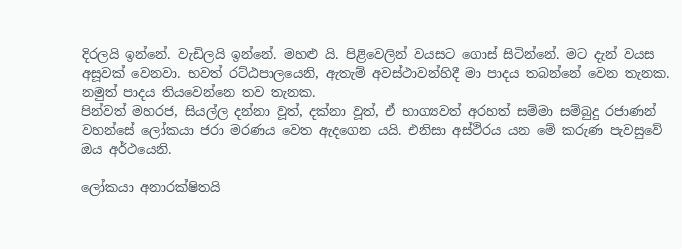දිරලයි ඉන්නේ. වැඩිලයි ඉන්නේ. මහළු යි. පිළිවෙලින් වයසට ගොස් සිටින්නේ. මට දැන් වයස අසූවක් වෙනවා. භවත් රට්ඨපාලයෙනි, ඇතැම් අවස්ථාවන්හිදී මා පාදය තබන්නේ වෙන තැනක. නමුත් පාදය තියවෙන්නෙ තව තැනක.
පින්වත් මහරජ, සියල්ල දන්නා වූත්, දක්නා වූත්, ඒ භාග්‍යවත් අරහත් සම්මා සම්බුදු රජාණන් වහන්සේ ලෝකයා ජරා මරණය වෙත ඇදගෙන යයි. එනිසා අස්ථිරය යන මේ කරුණ පැවසුවේ ඔය අර්ථයෙනි.

ලෝකයා අනාරක්ෂිතයි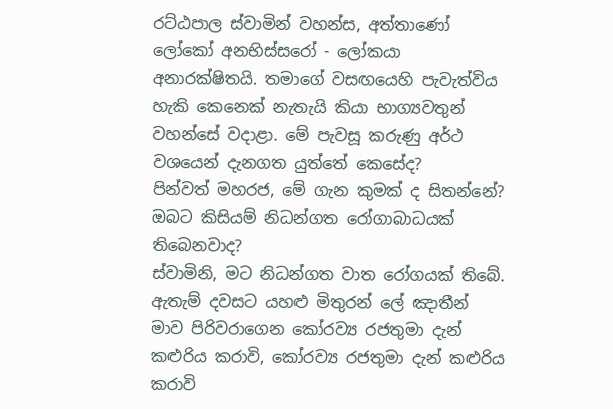රට්ඨපාල ස්වාමින් වහන්ස, අත්තාණෝ ලෝකෝ අනභිස්සරෝ - ලෝකයා අනාරක්ෂිතයි. තමාගේ වසඟයෙහි පැවැත්විය හැකි කෙනෙක් නැතැයි කියා භාග්‍යවතුන් වහන්සේ වදාළා. මේ පැවසූ කරුණු අර්ථ වශයෙන් දැනගත යුත්තේ කෙසේද?
පින්වත් මහරජ, මේ ගැන කුමක් ද සිතන්නේ? ඔබට කිසියම් නිධන්ගත රෝගාබාධයක් තිබෙනවාද?
ස්වාමිනි, මට නිධන්ගත වාත රෝගයක් තිබේ. ඇතැම් දවසට යහළු මිතුරන් ලේ ඤාතීන් මාව පිරිවරාගෙන කෝරව්‍ය රජතුමා දැන් කළුරිය කරාවි, කෝරව්‍ය රජතුමා දැන් කළුරිය කරාවි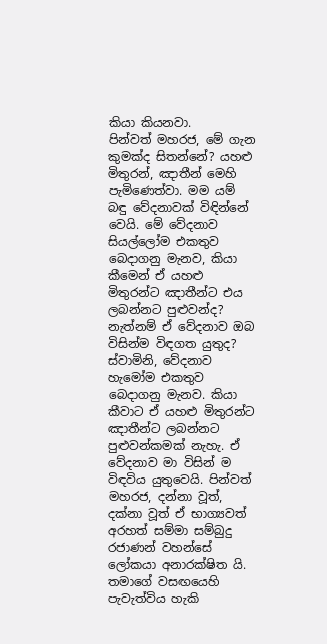කියා කියනවා.
පින්වත් මහරජ, මේ ගැන කුමක්ද සිතන්නේ? යහළු මිතුරන්, ඤාතීන් මෙහි පැමිණෙත්වා. මම යම් බඳු වේදනාවක් විඳින්නේ වෙයි. මේ වේදනාව සියල්ලෝම එකතුව බෙදාගනු මැනව, කියා කීමෙන් ඒ යහළු මිතුරන්ට ඤාතීන්ට එය ලබන්නට පුළුවන්ද? නැත්නම් ඒ වේදනාව ඔබ විසින්ම විඳගත යුතුද?
ස්වාමිනි, වේදනාව හැමෝම එකතුව බෙදාගනු මැනව. කියා කීවාට ඒ යහළු මිතුරන්ට ඤාතීන්ට ලබන්නට පුළුවන්කමක් නැහැ. ඒ වේදනාව මා විසින් ම විඳවිය යුතුවෙයි. පින්වත් මහරජ, දන්නා වූත්, දක්නා වූත් ඒ භාග්‍යවත් අරහත් සම්මා සම්බුදු රජාණන් වහන්සේ ලෝකයා අනාරක්ෂිත යි. තමාගේ වසඟයෙහි පැවැත්විය හැකි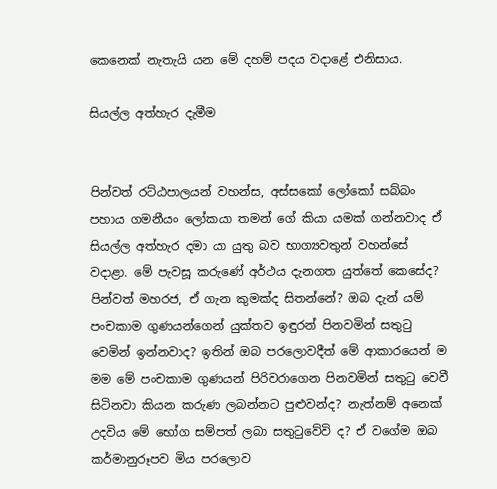කෙනෙක් නැතැයි යන මේ දහම් පදය වදාළේ එනිසාය.

සියල්ල අත්හැර දැමීම


පින්වත් රට්ඨපාලයන් වහන්ස, අස්සකෝ ලෝකෝ සබ්බං පහාය ගමනීයං ලෝකයා තමන් ගේ කියා යමක් ගන්නවාද ඒ සියල්ල අත්හැර දමා යා යුතු බව භාග්‍යවතුන් වහන්සේ වදාළා. මේ පැවසූ කරුණේ අර්ථය දැනගත යුත්තේ කෙසේද? පින්වත් මහරජ, ඒ ගැන කුමක්ද සිතන්නේ? ඔබ දැන් යම් පංචකාම ගුණයන්ගෙන් යුක්තව ඉඳුරන් පිනවමින් සතුටු වෙමින් ඉන්නවාද? ඉතින් ඔබ පරලොවදීත් මේ ආකාරයෙන් ම මම මේ පංචකාම ගුණයන් පිරිවරාගෙන පිනවමින් සතුටු වෙවී සිටිනවා කියන කරුණ ලබන්නට පුළුවන්ද? නැත්නම් අනෙක් උදවිය මේ භෝග සම්පත් ලබා සතුටුවේවි ද? ඒ වගේම ඔබ කර්මානුරූපව මිය පරලොව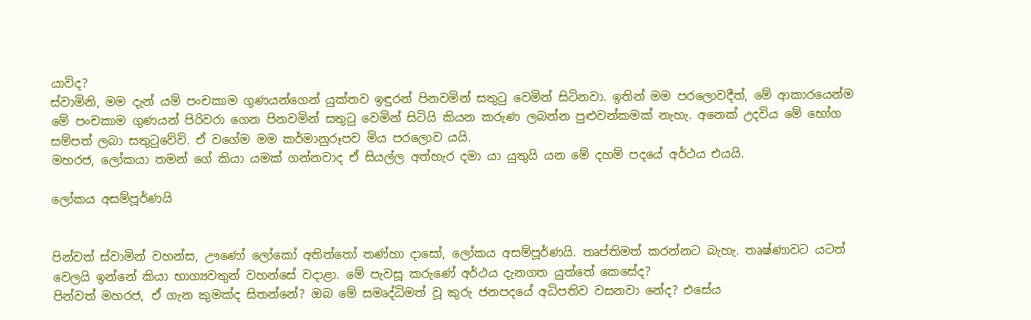යාවිද?
ස්වාමිනි, මම දැන් යම් පංචකාම ගුණයන්ගෙන් යුක්තව ඉඳුරන් පිනවමින් සතුටු වෙමින් සිටිනවා. ඉතින් මම පරලොවදීත්, මේ ආකාරයෙන්ම මේ පංචකාම ගුණයන් පිරිවරා ගෙන පිනවමින් සතුටු වෙමින් සිටියි කියන කරුණ ලබන්න පුළුවන්කමක් නැහැ. අනෙක් උදවිය මේ භෝග සම්පත් ලබා සතුටුවේවි. ඒ වගේම මම කර්මානුරූපව මිය පරලොව යයි.
මහරජ, ලෝකයා තමන් ගේ කියා යමක් ගන්නවාද ඒ සියල්ල අත්හැර දමා යා යුතුයි යන මේ දහම් පදයේ අර්ථය එයයි.

ලෝකය අසම්පූර්ණයි


පින්වත් ස්වාමින් වහන්ස, ඌණෝ ලෝකෝ අතිත්තෝ තණ්හා දාසෝ, ලෝකය අසම්පූර්ණයි. තෘප්තිමත් කරන්නට බැහැ. තෘෂ්ණාවට යටත් වෙලයි ඉන්නේ කියා භාග්‍යවතුන් වහන්සේ වදාළා. මේ පැවසූ කරුණේ අර්ථය දැනගත යුත්තේ කෙසේද?
පින්වත් මහරජ, ඒ ගැන කුමක්ද සිතන්නේ? ඔබ මේ සමෘද්ධිමත් වූ කුරු ජනපදයේ අධිපතිව වසනවා නේද? එසේය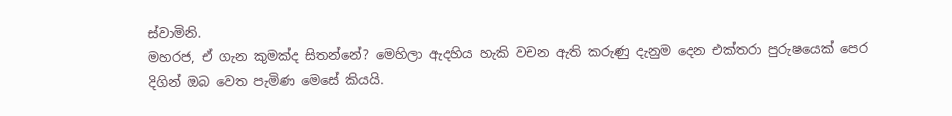ස්වාමිනි.
මහරජ, ඒ ගැන කුමක්ද සිතන්නේ? මෙහිලා ඇදහිය හැකි වචන ඇති කරුණු දැනුම දෙන එක්තරා පුරුෂයෙක් පෙර දිගින් ඔබ වෙත පැමිණ මෙසේ කියයි.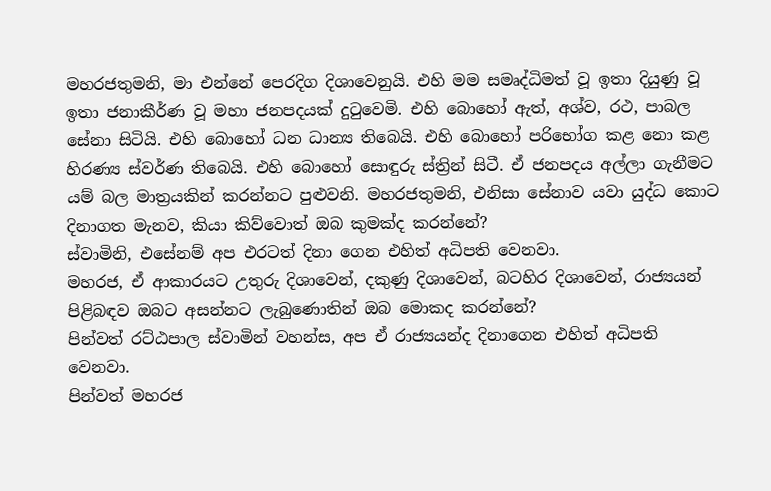මහරජතුමනි, මා එන්නේ පෙරදිග දිශාවෙනුයි. එහි මම සමෘද්ධිමත් වූ ඉතා දියුණු වූ ඉතා ජනාකීර්ණ වූ මහා ජනපදයක් දුටුවෙමි. එහි බොහෝ ඇත්, අශ්ව, රථ, පාබල සේනා සිටියි. එහි බොහෝ ධන ධාන්‍ය තිබෙයි. එහි බොහෝ පරිභෝග කළ නො කළ හිරණ්‍ය ස්වර්ණ තිබෙයි. එහි බොහෝ සොඳුරු ස්ත්‍රින් සිටී. ඒ ජනපදය අල්ලා ගැනීමට යම් බල මාත්‍රයකින් කරන්නට පුළුවනි. මහරජතුමනි, එනිසා සේනාව යවා යුද්ධ කොට දිනාගත මැනව, කියා කිව්වොත් ඔබ කුමක්ද කරන්නේ?
ස්වාමිනි, එසේනම් අප එරටත් දිනා ගෙන එහිත් අධිපති වෙනවා.
මහරජ, ඒ ආකාරයට උතුරු දිශාවෙන්, දකුණු දිශාවෙන්, බටහිර දිශාවෙන්, රාජ්‍යයන් පිළිබඳව ඔබට අසන්නට ලැබුණොතින් ඔබ මොකද කරන්නේ?
පින්වත් රට්ඨපාල ස්වාමින් වහන්ස, අප ඒ රාජ්‍යයන්ද දිනාගෙන එහිත් අධිපති වෙනවා.
පින්වත් මහරජ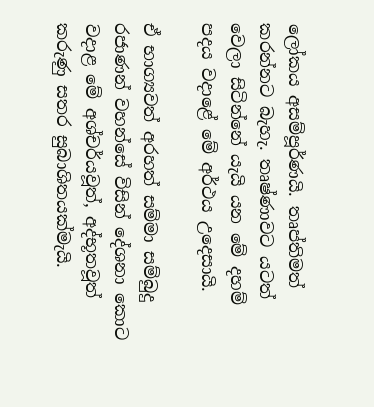ලෝකය අසම්පූර්ණයි. තෘප්තිමත් කරන්නට බැහැ. තෘෂ්ණාවට යටත් වෙලා සිටින්නේ යැයි යන මේ දහම් පදය වදාළේ මේ අර්ථය උදෙසායි.

ඒ භාග්‍යවත් අරහත් සම්මා සම්බුදු රජාණන් වහන්සේ විසින් දේශනා කොට වදාළ මේ අශ්චර්යවූත්, අද්භූතවූත් කරුණු සතර සුබාශිතයක්මැයි.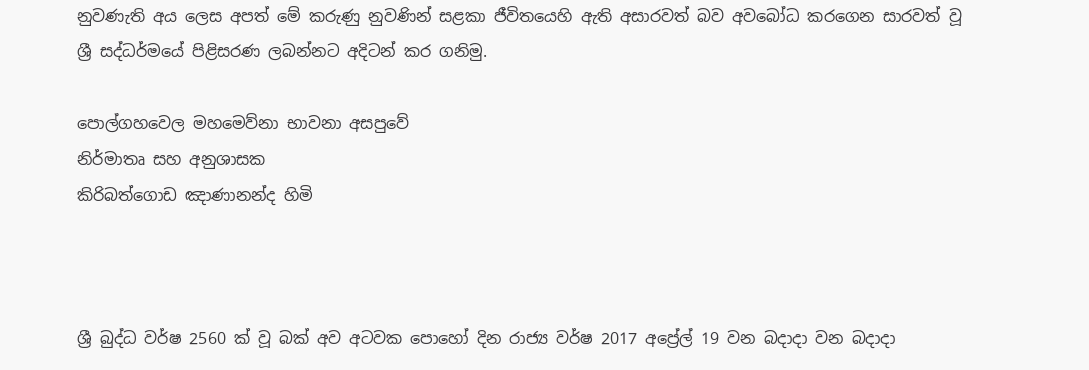නුවණැති අය ලෙස අපත් මේ කරුණු නුවණින් සළකා ජීවිතයෙහි ඇති අසාරවත් බව අවබෝධ කරගෙන සාරවත් වූ ශ්‍රී සද්ධර්මයේ පිළිසරණ ලබන්නට අදිටන් කර ගනිමු.

පොල්ගහවෙල මහමෙව්නා භාවනා අසපුවේ
නිර්මාතෘ සහ අනුශාසක
කිරිබත්ගොඩ ඤාණානන්ද හිමි



ශ්‍රී බුද්ධ වර්ෂ 2560 ක් වූ ‍බක් අව අටවක පොහෝ දින රාජ්‍ය වර්ෂ 2017 අප්‍රේල් 19 වන බදාදා වන බදාදා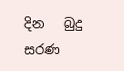දින   බුදු සරණ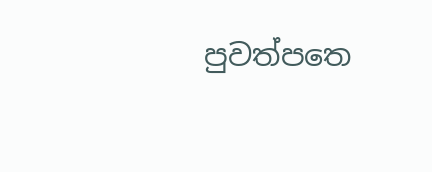පුවත්පත‍ෙ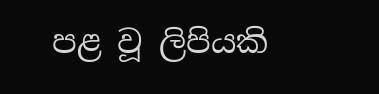පළ වූ ලිපියකි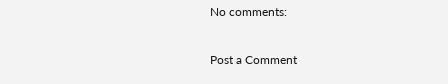No comments:

Post a Comment